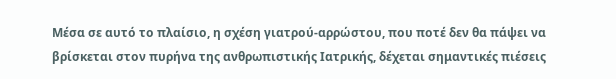Μέσα σε αυτό το πλαίσιο, η σχέση γιατρού-αρρώστου, που ποτέ δεν θα πάψει να βρίσκεται στον πυρήνα της ανθρωπιστικής Ιατρικής, δέχεται σημαντικές πιέσεις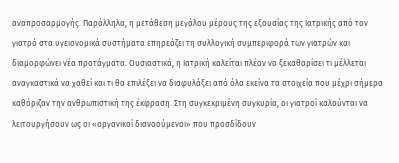αναπροσαρμογής. Παράλληλα, η μετάθεση μεγάλου μέρους της εξουσίας της Ιατρικής από τον γιατρό στα υγειονομικά συστήματα επηρεάζει τη συλλογική συμπεριφορά των γιατρών και διαμορφώνει νέα προτάγματα. Ουσιαστικά, η Ιατρική καλείται πλέον να ξεκαθαρίσει τι μέλλεται αναγκαστικά να χαθεί και τι θα επιλέξει να διαφυλάξει από όλα εκείνα τα στοιχεία που μέχρι σήμερα καθόριζαν την ανθρωπιστική της έκφραση. Στη συγκεκριμένη συγκυρία, οι γιατροί καλούνται να λειτουργήσουν ως οι «οργανικοί διανοούμενοι» που προσδίδουν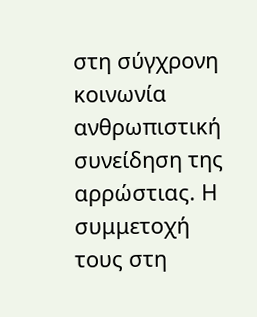στη σύγχρονη κοινωνία ανθρωπιστική συνείδηση της αρρώστιας. Η συμμετοχή τους στη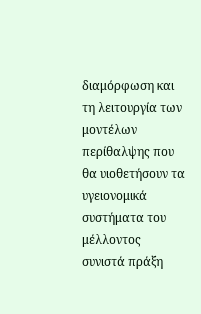διαμόρφωση και τη λειτουργία των μοντέλων περίθαλψης που θα υιοθετήσουν τα υγειονομικά συστήματα του μέλλοντος συνιστά πράξη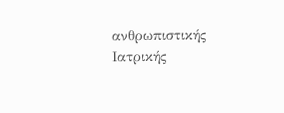ανθρωπιστικής Ιατρικής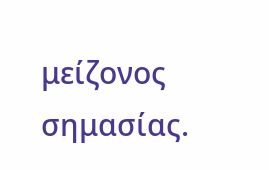μείζονος σημασίας.